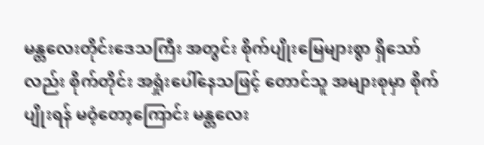မန္တလေးတိုင်းဒေသကြီး အတွင်း စိုက်ပျိုးမြေများစွာ ရှိသော်လည်း စိုက်တိုင်း အရှုံးပေါ်နေသဖြင့် တောင်သူ အများစုမှာ စိုက်ပျိုးရန် မဝံ့တော့ကြောင်း မန္တလေး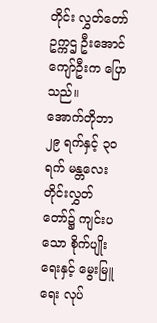တိုင်း လွှတ်တော်ဥက္ကဌ ဦးအောင်ကျော်ဦးက ပြောသည်။
အောက်တိုဘာ ၂၉ ရက်နှင့် ၃၀ ရက် မန္တလေးတိုင်းလွှတ်တော်၌ ကျင်းပသော စိုက်ပျိုးရေးနှင့် မွေးမြူ ရေး လုပ်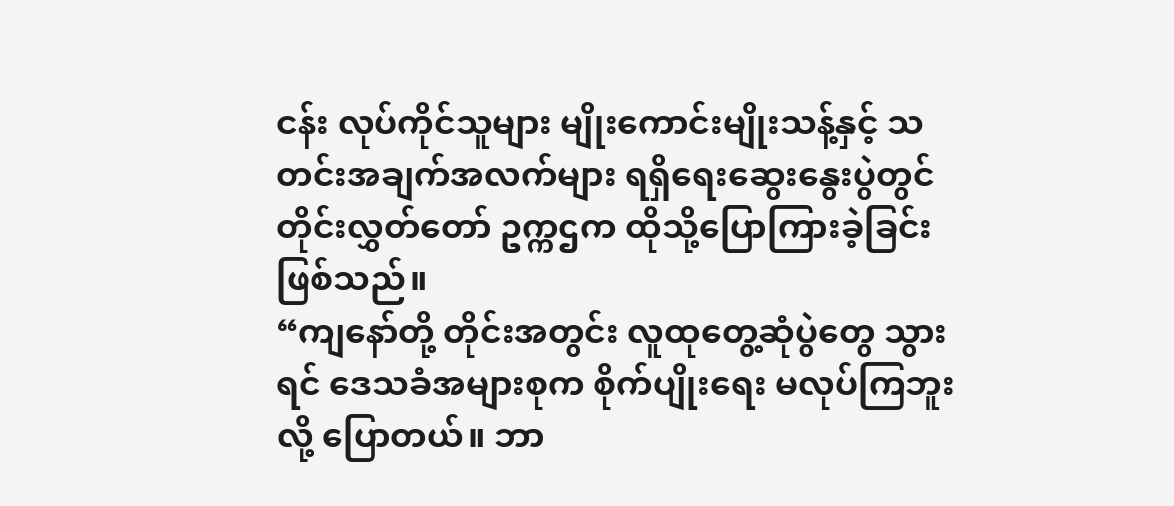ငန်း လုပ်ကိုင်သူများ မျိုးကောင်းမျိုးသန့်နှင့် သတင်းအချက်အလက်များ ရရှိရေးဆွေးနွေးပွဲတွင် တိုင်းလွှတ်တော် ဥက္ကဌက ထိုသို့ပြောကြားခဲ့ခြင်းဖြစ်သည်။
“ကျနော်တို့ တိုင်းအတွင်း လူထုတွေ့ဆုံပွဲတွေ သွားရင် ဒေသခံအများစုက စိုက်ပျိုးရေး မလုပ်ကြဘူးလို့ ပြောတယ်။ ဘာ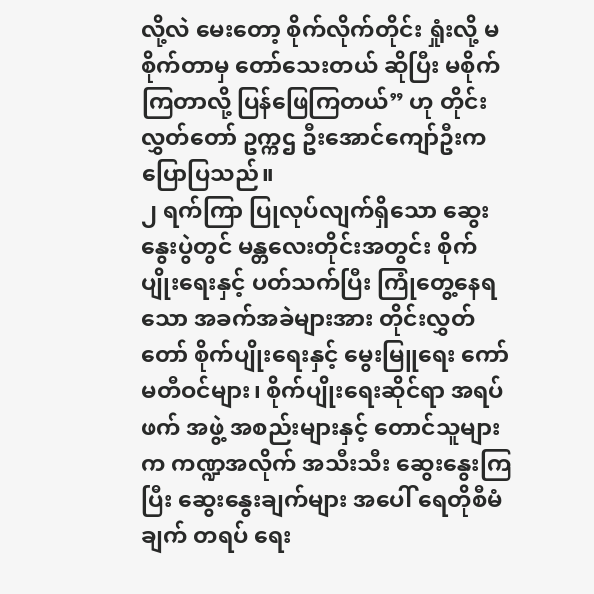လို့လဲ မေးတော့ စိုက်လိုက်တိုင်း ရှုံးလို့ မစိုက်တာမှ တော်သေးတယ် ဆိုပြီး မစိုက်ကြတာလို့ ပြန်ဖြေကြတယ်” ဟု တိုင်းလွှတ်တော် ဥက္ကဌ ဦးအောင်ကျော်ဦးက ပြောပြသည်။
၂ ရက်ကြာ ပြုလုပ်လျက်ရှိသော ဆွေးနွေးပွဲတွင် မန္တလေးတိုင်းအတွင်း စိုက်ပျိုးရေးနှင့် ပတ်သက်ပြီး ကြုံတွေ့နေရသော အခက်အခဲများအား တိုင်းလွှတ်တော် စိုက်ပျိုးရေးနှင့် မွေးမြူရေး ကော်မတီဝင်များ၊ စိုက်ပျိုးရေးဆိုင်ရာ အရပ်ဖက် အဖွဲ့ အစည်းများနှင့် တောင်သူများက ကဏ္ဍအလိုက် အသီးသီး ဆွေးနွေးကြပြီး ဆွေးနွေးချက်များ အပေါ် ရေတိုစီမံချက် တရပ် ရေး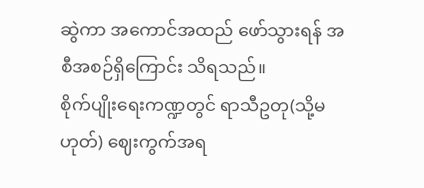ဆွဲကာ အကောင်အထည် ဖော်သွားရန် အစီအစဉ်ရှိကြောင်း သိရသည်။
စိုက်ပျိုးရေးကဏ္ဍတွင် ရာသီဥတု(သို့မဟုတ်) ဈေးကွက်အရ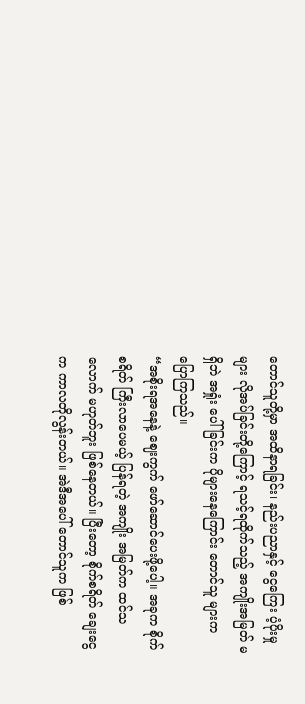တောင်သူတို့မှာ အထိနာရခြင်း၊ နည်းပညာနှင့် ငွေကြေး ပံ့ပိုးမှုများ လိုအပ်ခြင်းတို့ကြောင့် ရသင့်ရထိုက်သည့် အကျိုးအမြတ် မရှိဘဲ အရှုံး ပေါ်ခြင်းက ပိုများနေကြောင်း တောင်သူ များက ပြောကြသည်။
“အစိုးရအနေနဲ့ ဈေးကွက် ဖော်ဆောင်ပေးဖို့ပေါ့။ အခုက စိုက်စရိတ် ကြီးလာပေမယ့် ပြန်ရတဲ့ အကျိုး အမြတ်က ထင်သလောက် မဟုတ်ဘူး ဖြစ်နေတယ်။ ပြီးတော့ စိုက်စရိတ် ချေးငွေက ကာလတိုလွန်းတယ်။ အဲဒီအပေါ် တောင်သူက ဖြစ်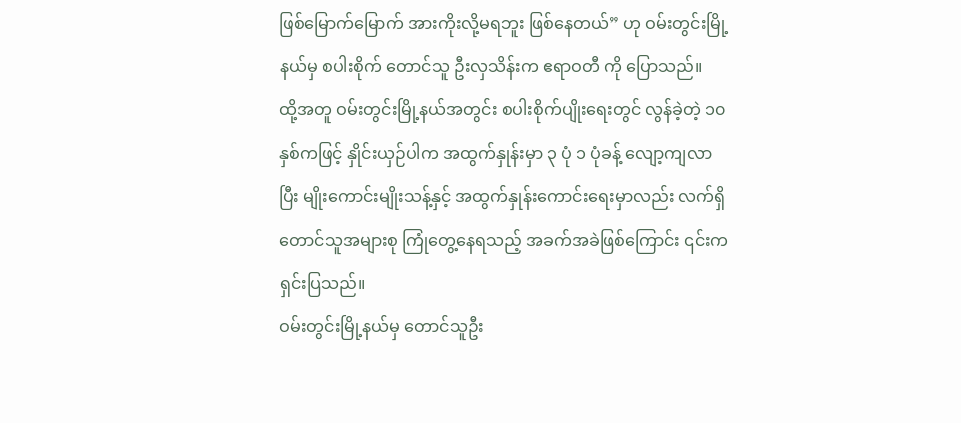ဖြစ်မြောက်မြောက် အားကိုးလို့မရဘူး ဖြစ်နေတယ်” ဟု ဝမ်းတွင်းမြို့နယ်မှ စပါးစိုက် တောင်သူ ဦးလှသိန်းက ဧရာဝတီ ကို ပြောသည်။
ထို့အတူ ဝမ်းတွင်းမြို့နယ်အတွင်း စပါးစိုက်ပျိုးရေးတွင် လွန်ခဲ့တဲ့ ၁၀ နှစ်ကဖြင့် နှိုင်းယှဉ်ပါက အထွက်နှုန်းမှာ ၃ ပုံ ၁ ပုံခန့် လျော့ကျလာပြီး မျိုးကောင်းမျိုးသန့်နှင့် အထွက်နှုန်းကောင်းရေးမှာလည်း လက်ရှိ တောင်သူအများစု ကြုံတွေ့နေရသည့် အခက်အခဲဖြစ်ကြောင်း ၎င်းက ရှင်းပြသည်။
ဝမ်းတွင်းမြို့နယ်မှ တောင်သူဦး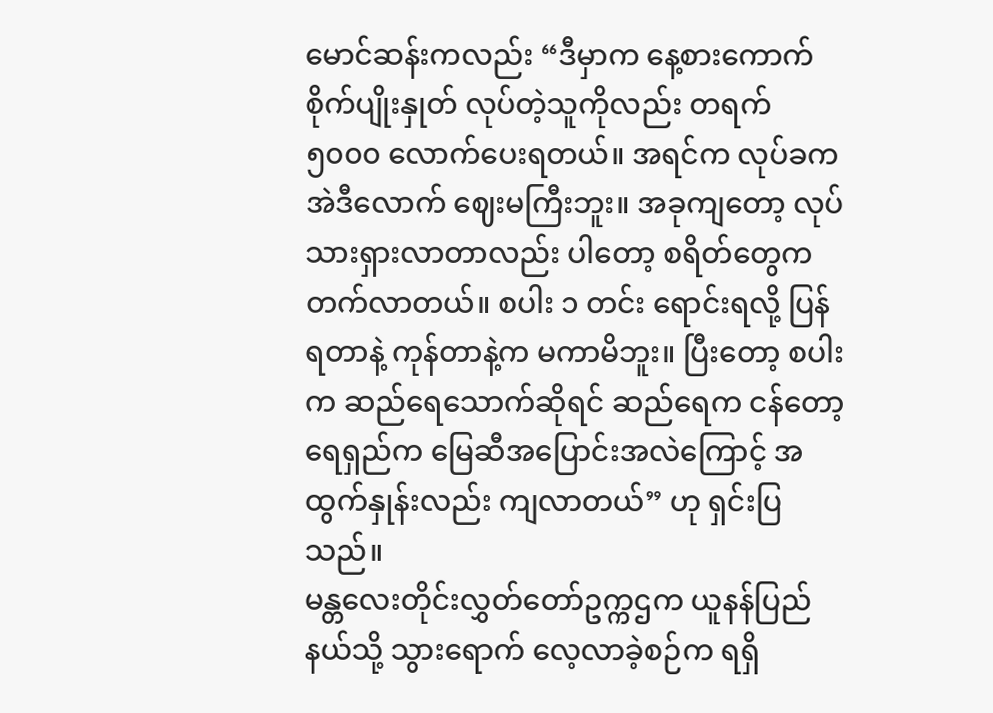မောင်ဆန်းကလည်း “ဒီမှာက နေ့စားကောက်စိုက်ပျိုးနှုတ် လုပ်တဲ့သူကိုလည်း တရက် ၅၀၀၀ လောက်ပေးရတယ်။ အရင်က လုပ်ခက အဲဒီလောက် ဈေးမကြီးဘူး။ အခုကျတော့ လုပ်သားရှားလာတာလည်း ပါတော့ စရိတ်တွေက တက်လာတယ်။ စပါး ၁ တင်း ရောင်းရလို့ ပြန်ရတာနဲ့ ကုန်တာနဲ့က မကာမိဘူး။ ပြီးတော့ စပါးက ဆည်ရေသောက်ဆိုရင် ဆည်ရေက ငန်တော့ ရေရှည်က မြေဆီအပြောင်းအလဲကြောင့် အထွက်နှုန်းလည်း ကျလာတယ်” ဟု ရှင်းပြသည်။
မန္တလေးတိုင်းလွှတ်တော်ဥက္ကဌက ယူနန်ပြည်နယ်သို့ သွားရောက် လေ့လာခဲ့စဉ်က ရရှိ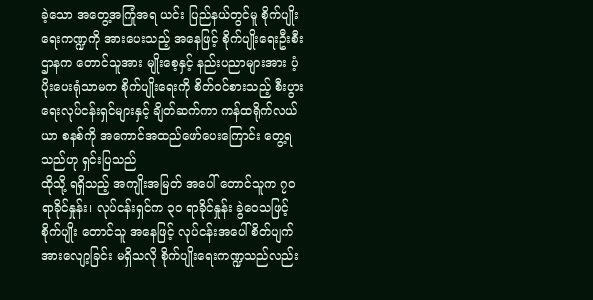ခဲ့သော အတွေ့အကြုံအရ ယင်း ပြည်နယ်တွင်မူ စိုက်ပျိုးရေးကဏ္ဍကို အားပေးသည့် အနေဖြင့် စိုက်ပျိုးရေးဦးစီးဌာနက တောင်သူအား မျိုးစေ့နှင့် နည်းပညာများအား ပံ့ပိုးပေးရုံသာမက စိုက်ပျိုးရေးကို စိတ်ဝင်စားသည့် စီးပွားရေးလုပ်ငန်းရှင်များနှင့် ချိတ်ဆက်ကာ ကန်ထရိုက်လယ်ယာ စနစ်ကို အကောင်အထည်ဖော်ပေးကြောင်း တွေ့ရသည်ဟု ရှင်းပြသည်
ထိုသို့ ရရှိသည့် အကျိုးအမြတ် အပေါ် တောင်သူက ၇၀ ရာခိုင်နှုန်း၊ လုပ်ငန်းရှင်က ၃၀ ရာခိုင်နှုန်း ခွဲဝေသဖြင့် စိုက်ပျိုး တောင်သူ အနေဖြင့် လုပ်ငန်းအပေါ် စိတ်ပျက် အားလျော့ခြင်း မရှိသလို စိုက်ပျိုးရေးကဏ္ဍသည်လည်း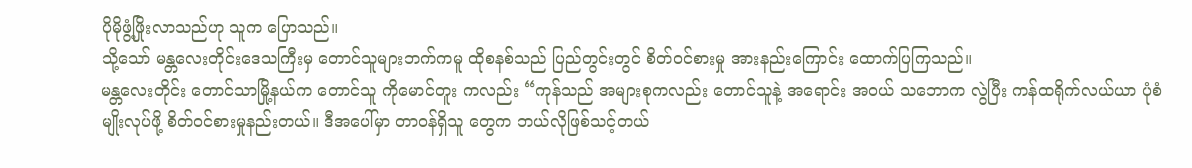ပိုမိုဖွံ့ဖြိုးလာသည်ဟု သူက ပြောသည်။
သို့သော် မန္တလေးတိုင်းဒေသကြီးမှ တောင်သူများဘက်ကမူ ထိုစနစ်သည် ပြည်တွင်းတွင် စိတ်ဝင်စားမှု အားနည်းကြောင်း ထောက်ပြကြသည်။
မန္တလေးတိုင်း တောင်သာမြို့နယ်က တောင်သူ ကိုမောင်တူး ကလည်း “ကုန်သည် အများစုကလည်း တောင်သူနဲ့ အရောင်း အဝယ် သဘောက လွဲပြီး ကန်ထရိုက်လယ်ယာ ပုံစံမျိုးလုပ်ဖို့ စိတ်ဝင်စားမှုနည်းတယ်။ ဒီအပေါ်မှာ တာဝန်ရှိသူ တွေက ဘယ်လိုဖြစ်သင့်တယ်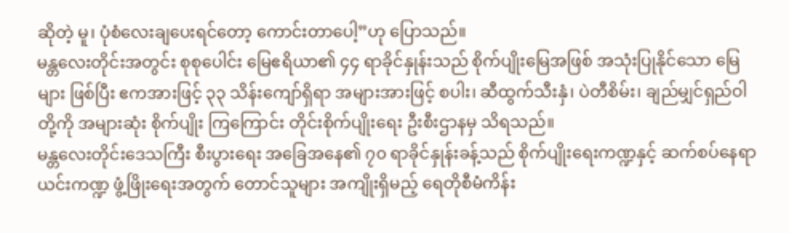ဆိုတဲ့ မူ၊ ပုံစံလေးချပေးရင်တော့ ကောင်းတာပေါ့”ဟု ပြောသည်။
မန္တလေးတိုင်းအတွင်း စုစုပေါင်း မြေဧရိယာ၏ ၄၄ ရာခိုင်နှုန်းသည် စိုက်ပျိုးမြေအဖြစ် အသုံးပြုနိုင်သော မြေများ ဖြစ်ပြီး ဧကအားဖြင့် ၃၃ သိန်းကျော်ရှိရာ အများအားဖြင့် စပါး၊ ဆီထွက်သီးနှံ၊ ပဲတီစိမ်း၊ ချည်မျှင်ရှည်ဝါ တို့ကို အများဆုံး စိုက်ပျိုး ကြကြောင်း တိုင်းစိုက်ပျိုးရေး ဦးစီးဌာနမှ သိရသည်။
မန္တလေးတိုင်းဒေသကြီး စီးပွားရေး အခြေအနေ၏ ၇၀ ရာခိုင်နှုန်းခန့်သည် စိုက်ပျိုးရေးကဏ္ဍနှင့် ဆက်စပ်နေရာ ယင်းကဏ္ဍ ဖွံ့ဖြိုးရေးအတွက် တောင်သူများ အကျိုးရှိမည့် ရေတိုစီမံကိန်း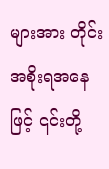များအား တိုင်းအစိုးရအနေဖြင့် ၎င်းတို့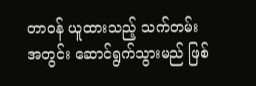တာဝန် ယူထားသည့် သက်တမ်း အတွင်း ဆောင်ရွက်သွားမည် ဖြစ်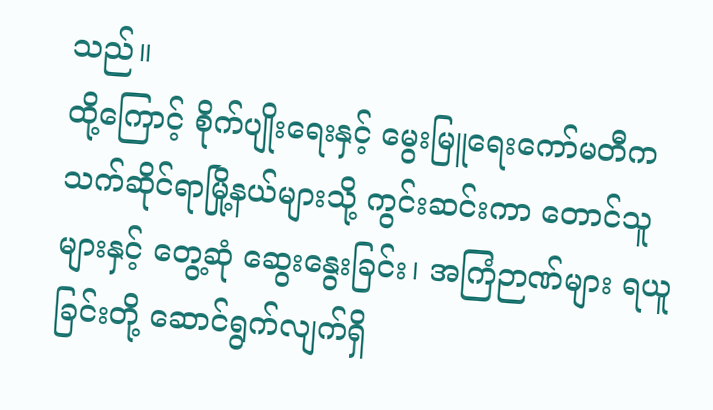သည်။
ထို့ကြောင့် စိုက်ပျိုးရေးနှင့် မွေးမြူရေးကော်မတီက သက်ဆိုင်ရာမြို့နယ်များသို့ ကွင်းဆင်းကာ တောင်သူများနှင့် တွေ့ဆုံ ဆွေးနွေးခြင်း၊ အကြံဉာဏ်များ ရယူခြင်းတို့ ဆောင်ရွက်လျက်ရှိ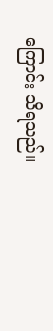ကြောင်း သိရသည်။